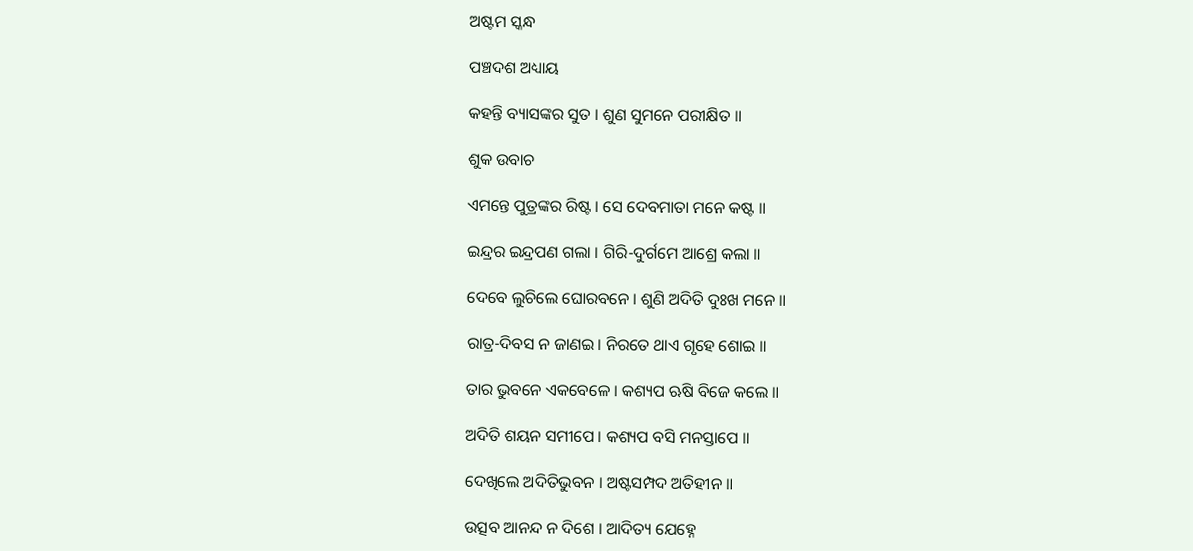ଅଷ୍ଟମ ସ୍କନ୍ଧ

ପଞ୍ଚଦଶ ଅଧ୍ୟାୟ

କହନ୍ତି ବ୍ୟାସଙ୍କର ସୁତ । ଶୁଣ ସୁମନେ ପରୀକ୍ଷିତ ॥

ଶୁକ ଉବାଚ

ଏମନ୍ତେ ପୁତ୍ରଙ୍କର ରିଷ୍ଟ । ସେ ଦେବମାତା ମନେ କଷ୍ଟ ॥

ଇନ୍ଦ୍ରର ଇନ୍ଦ୍ରପଣ ଗଲା । ଗିରି-ଦୁର୍ଗମେ ଆଶ୍ରେ କଲା ॥

ଦେବେ ଲୁଚିଲେ ଘୋରବନେ । ଶୁଣି ଅଦିତି ଦୁଃଖ ମନେ ॥

ରାତ୍ର-ଦିବସ ନ ଜାଣଇ । ନିରତେ ଥାଏ ଗୃହେ ଶୋଇ ॥

ତାର ଭୁବନେ ଏକବେଳେ । କଶ୍ୟପ ଋଷି ବିଜେ କଲେ ॥

ଅଦିତି ଶୟନ ସମୀପେ । କଶ୍ୟପ ବସି ମନସ୍ତାପେ ॥

ଦେଖିଲେ ଅଦିତିଭୁବନ । ଅଷ୍ଟସମ୍ପଦ ଅତିହୀନ ॥

ଉତ୍ସବ ଆନନ୍ଦ ନ ଦିଶେ । ଆଦିତ୍ୟ ଯେହ୍ନେ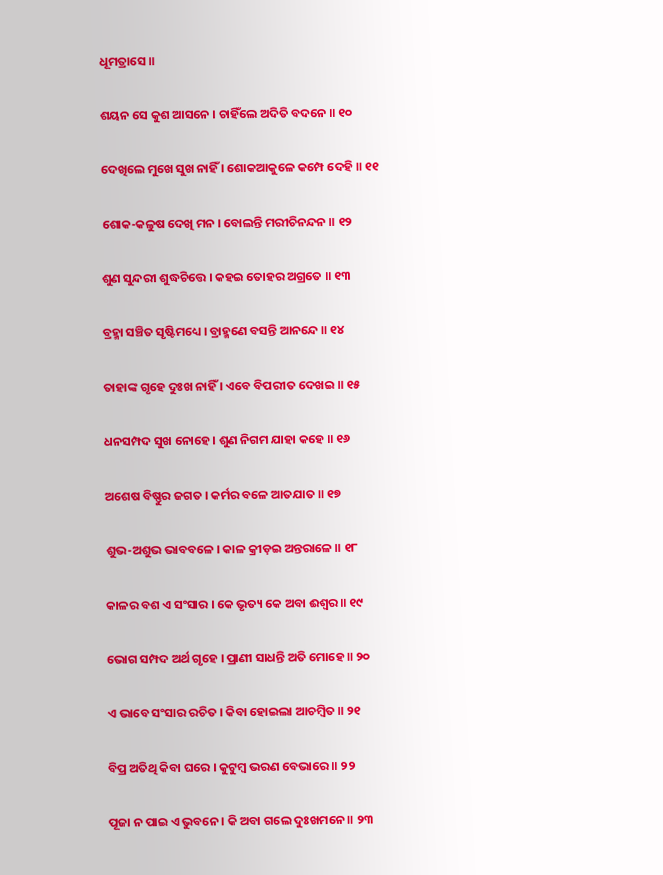ଧୂମତ୍ରାସେ ॥

ଶୟନ ସେ କୁଶ ଆସନେ । ଚାହିଁଲେ ଅଦିତି ବଦନେ ॥ ୧୦

ଦେଖିଲେ ମୁଖେ ସୁଖ ନାହିଁ । ଶୋକଆକୁଳେ କମ୍ପେ ଦେହି ॥ ୧୧

ଶୋକ-କଳୁଷ ଦେଖି ମନ । ବୋଲନ୍ତି ମରୀଚିନନ୍ଦନ ॥ ୧୨

ଶୁଣ ସୁନ୍ଦରୀ ଶୁଦ୍ଧଚିତ୍ତେ । କହଇ ତୋହର ଅଗ୍ରତେ ॥ ୧୩

ବ୍ରହ୍ମା ସଞ୍ଚିତ ସୃଷ୍ଟିମଧ୍ୟେ । ବ୍ରାହ୍ମଣେ ବସନ୍ତି ଆନନ୍ଦେ ॥ ୧୪

ତାହାଙ୍କ ଗୃହେ ଦୁଃଖ ନାହିଁ । ଏବେ ବିପରୀତ ଦେଖଇ ॥ ୧୫

ଧନସମ୍ପଦ ସୁଖ ନୋହେ । ଶୁଣ ନିଗମ ଯାହା କହେ ॥ ୧୬

ଅଶେଷ ବିଷ୍ଣୁର ଜଗତ । କର୍ମର ବଳେ ଆତଯାତ ॥ ୧୭

ଶୁଭ-ଅଶୁଭ ଭାବବଳେ । କାଳ କ୍ରୀଡ଼ଇ ଅନ୍ତରାଳେ ॥ ୧୮

କାଳର ବଶ ଏ ସଂସାର । କେ ଭୃତ୍ୟ କେ ଅବା ଈଶ୍ୱର ॥ ୧୯

ଭୋଗ ସମ୍ପଦ ଅର୍ଥ ଗୃହେ । ପ୍ରାଣୀ ସାଧନ୍ତି ଅତି ମୋହେ ॥ ୨୦

ଏ ଭାବେ ସଂସାର ରଚିତ । କିବା ହୋଇଲା ଆଚମ୍ବିତ ॥ ୨୧

ବିପ୍ର ଅତିଥି କିବା ଘରେ । କୁଟୁମ୍ବ ଭରଣ ବେଭାରେ ॥ ୨୨

ପୂଜା ନ ପାଇ ଏ ଭୁବନେ । କି ଅବା ଗଲେ ଦୁଃଖମନେ ॥ ୨୩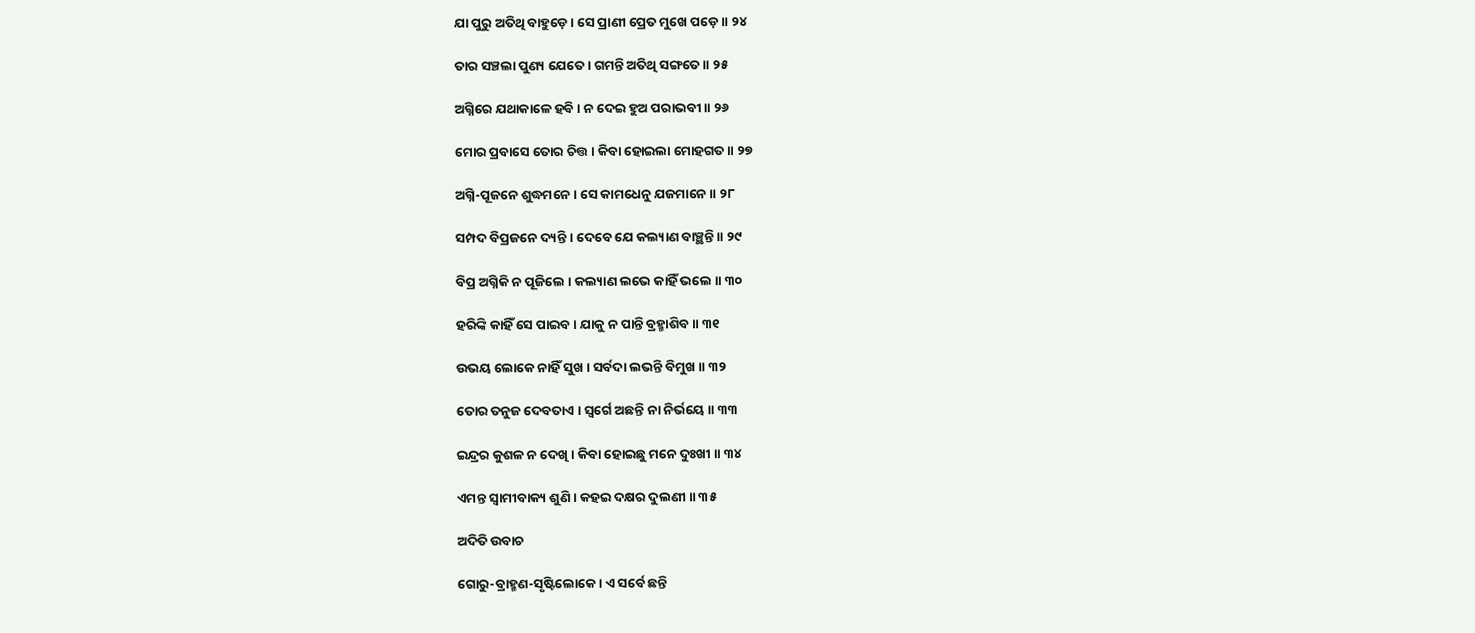ଯା ପୁରୁ ଅତିଥି ବାହୁଡ଼େ । ସେ ପ୍ରାଣୀ ପ୍ରେତ ମୁଖେ ପଡ଼େ ॥ ୨୪

ତାର ସଞ୍ଚଲା ପୁଣ୍ୟ ଯେତେ । ଗମନ୍ତି ଅତିଥି ସଙ୍ଗତେ ॥ ୨୫

ଅଗ୍ନିରେ ଯଥାକାଳେ ହବି । ନ ଦେଇ ହୁଅ ପରାଭବୀ ॥ ୨୬

ମୋର ପ୍ରବାସେ ତୋର ଚିତ୍ତ । କିବା ହୋଇଲା ମୋହଗତ ॥ ୨୭

ଅଗ୍ନି-ପୂଜନେ ଶୁଦ୍ଧମନେ । ସେ କାମଧେନୁ ଯଜମାନେ ॥ ୨୮

ସମ୍ପଦ ବିପ୍ରଜନେ ଦ୍ୟନ୍ତି । ଦେବେ ଯେ କଲ୍ୟାଣ ବାଞ୍ଛନ୍ତି ॥ ୨୯

ବିପ୍ର ଅଗ୍ନିକି ନ ପୂଜିଲେ । କଲ୍ୟାଣ ଲଭେ କାହିଁ ଭଲେ ॥ ୩୦

ହରିଙ୍କି କାହିଁ ସେ ପାଇବ । ଯାକୁ ନ ପାନ୍ତି ବ୍ରହ୍ମାଶିବ ॥ ୩୧

ଉଭୟ ଲୋକେ ନାହିଁ ସୁଖ । ସର୍ବଦା ଲଭନ୍ତି ବିମୁଖ ॥ ୩୨

ତୋର ତନୁଜ ଦେବତାଏ । ସ୍ୱର୍ଗେ ଅଛନ୍ତି ନା ନିର୍ଭୟେ ॥ ୩୩

ଇନ୍ଦ୍ରର କୁଶଳ ନ ଦେଖି । କିବା ହୋଇଛୁ ମନେ ଦୁଃଖୀ ॥ ୩୪

ଏମନ୍ତ ସ୍ୱାମୀବାକ୍ୟ ଶୁଣି । କହଇ ଦକ୍ଷର ଦୁଲଣୀ ॥ ୩୫

ଅଦିତି ଉବାଚ

ଗୋରୁ-ବ୍ରାହ୍ମଣ-ସୃଷ୍ଟିଲୋକେ । ଏ ସର୍ବେ ଛନ୍ତି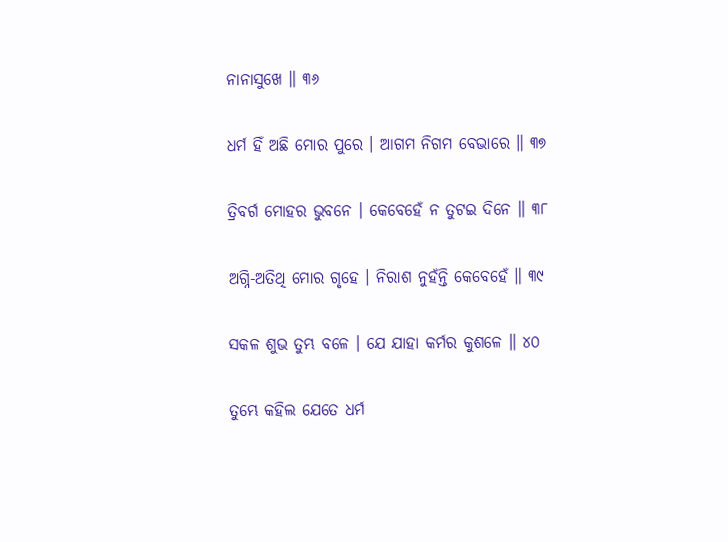ନାନାସୁଖେ ॥ ୩୬

ଧର୍ମ ହିଁ ଅଛି ମୋର ପୁରେ । ଆଗମ ନିଗମ ବେଭାରେ ॥ ୩୭

ତ୍ରିବର୍ଗ ମୋହର ଭୁବନେ । କେବେହେଁ ନ ତୁଟଇ ଦିନେ ॥ ୩୮

ଅଗ୍ନି-ଅତିଥି ମୋର ଗୃହେ । ନିରାଶ ନୁହଁନ୍ତି କେବେହେଁ ॥ ୩୯

ସକଳ ଶୁଭ ତୁମ୍ଭ ବଳେ । ଯେ ଯାହା କର୍ମର କୁଶଳେ ॥ ୪୦

ତୁମ୍ଭେ କହିଲ ଯେତେ ଧର୍ମ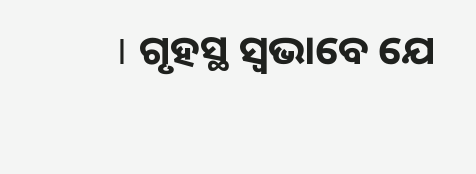। ଗୃହସ୍ଥ ସ୍ୱଭାବେ ଯେ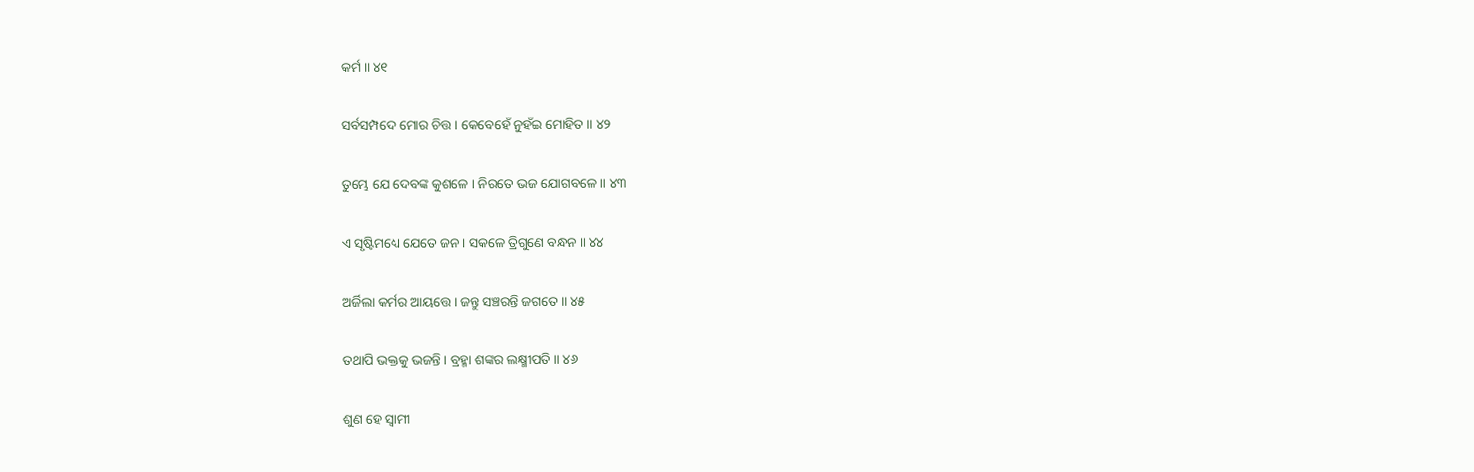କର୍ମ ॥ ୪୧

ସର୍ବସମ୍ପଦେ ମୋର ଚିତ୍ତ । କେବେହେଁ ନୁହଁଇ ମୋହିତ ॥ ୪୨

ତୁମ୍ଭେ ଯେ ଦେବଙ୍କ କୁଶଳେ । ନିରତେ ଭଜ ଯୋଗବଳେ ॥ ୪୩

ଏ ସୃଷ୍ଟିମଧ୍ୟେ ଯେତେ ଜନ । ସକଳେ ତ୍ରିଗୁଣେ ବନ୍ଧନ ॥ ୪୪

ଅର୍ଜିଲା କର୍ମର ଆୟତ୍ତେ । ଜନ୍ତୁ ସଞ୍ଚରନ୍ତି ଜଗତେ ॥ ୪୫

ତଥାପି ଭକ୍ତକୁ ଭଜନ୍ତି । ବ୍ରହ୍ମା ଶଙ୍କର ଲକ୍ଷ୍ମୀପତି ॥ ୪୬

ଶୁଣ ହେ ସ୍ୱାମୀ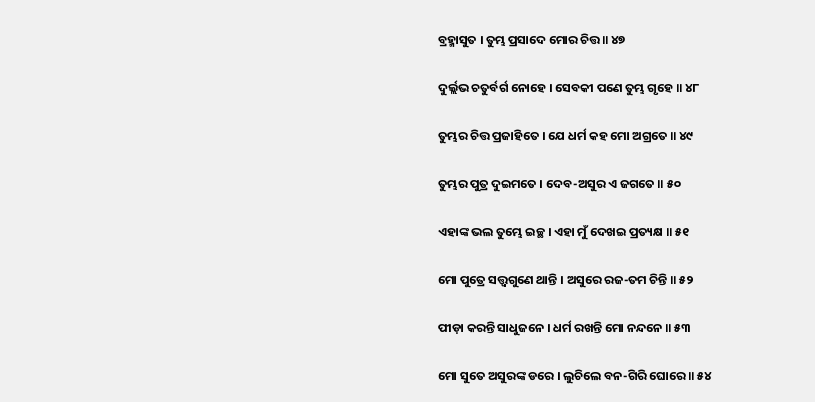ବ୍ରହ୍ମାସୁତ । ତୁମ୍ଭ ପ୍ରସାଦେ ମୋର ଚିତ୍ତ ॥ ୪୭

ଦୁର୍ଲ୍ଲଭ ଚତୁର୍ବର୍ଗ ନୋହେ । ସେବକୀ ପଣେ ତୁମ୍ଭ ଗୃହେ ॥ ୪୮

ତୁମ୍ଭର ଚିତ୍ତ ପ୍ରଜାହିତେ । ଯେ ଧର୍ମ କହ ମୋ ଅଗ୍ରତେ ॥ ୪୯

ତୁମ୍ଭର ପୁତ୍ର ଦୁଇମତେ । ଦେବ-ଅସୁର ଏ ଜଗତେ ॥ ୫୦

ଏହାଙ୍କ ଭଲ ତୁମ୍ଭେ ଇଚ୍ଛ । ଏହା ମୁଁ ଦେଖଇ ପ୍ରତ୍ୟକ୍ଷ ॥ ୫୧

ମୋ ପୁତ୍ରେ ସତ୍ତ୍ୱଗୁଣେ ଥାନ୍ତି । ଅସୁରେ ରଜ-ତମ ଚିନ୍ତି ॥ ୫୨

ପୀଡ଼ା କରନ୍ତି ସାଧୁଜନେ । ଧର୍ମ ରଖନ୍ତି ମୋ ନନ୍ଦନେ ॥ ୫୩

ମୋ ସୁତେ ଅସୁରଙ୍କ ଡରେ । ଲୁଚିଲେ ବନ-ଗିରି ଘୋରେ ॥ ୫୪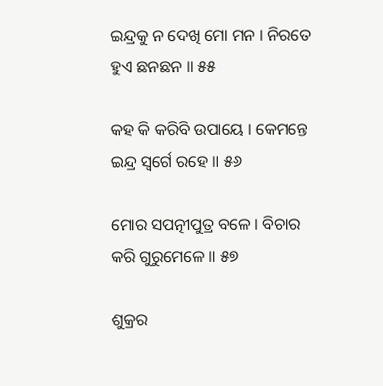ଇନ୍ଦ୍ରକୁ ନ ଦେଖି ମୋ ମନ । ନିରତେ ହୁଏ ଛନଛନ ॥ ୫୫

କହ କି କରିବି ଉପାୟେ । କେମନ୍ତେ ଇନ୍ଦ୍ର ସ୍ୱର୍ଗେ ରହେ ॥ ୫୬

ମୋର ସପତ୍ନୀପୁତ୍ର ବଳେ । ବିଚାର କରି ଗୁରୁମେଳେ ॥ ୫୭

ଶୁକ୍ରର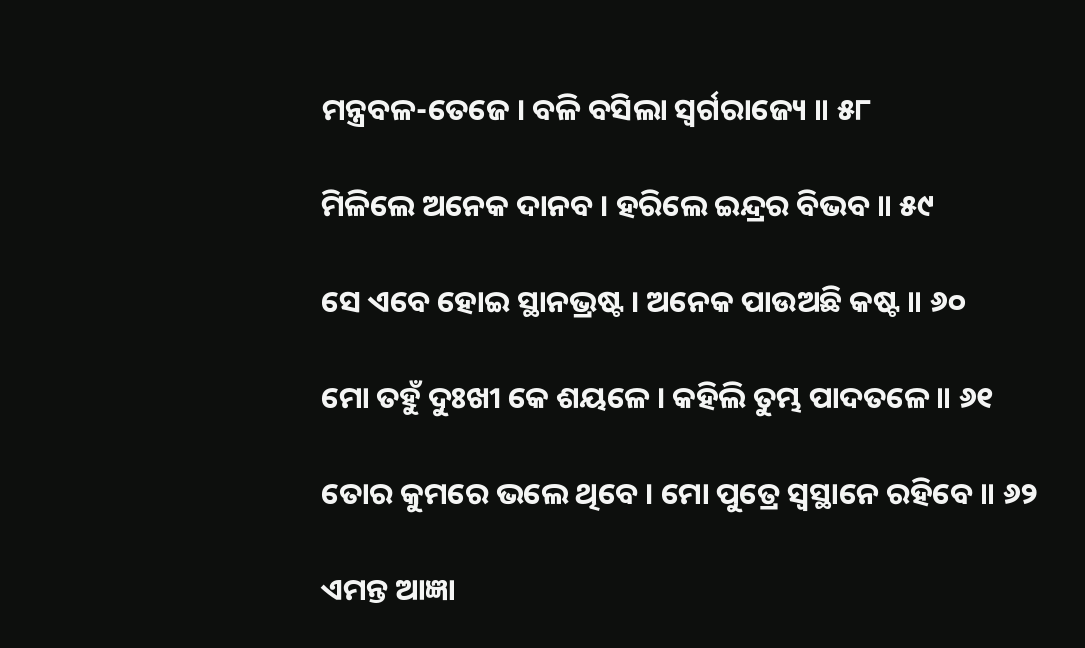ମନ୍ତ୍ରବଳ-ତେଜେ । ବଳି ବସିଲା ସ୍ୱର୍ଗରାଜ୍ୟେ ॥ ୫୮

ମିଳିଲେ ଅନେକ ଦାନବ । ହରିଲେ ଇନ୍ଦ୍ରର ବିଭବ ॥ ୫୯

ସେ ଏବେ ହୋଇ ସ୍ଥାନଭ୍ରଷ୍ଟ । ଅନେକ ପାଉଅଛି କଷ୍ଟ ॥ ୬୦

ମୋ ତହୁଁ ଦୁଃଖୀ କେ ଶୟଳେ । କହିଲି ତୁମ୍ଭ ପାଦତଳେ ॥ ୬୧

ତୋର କୁମରେ ଭଲେ ଥିବେ । ମୋ ପୁତ୍ରେ ସ୍ୱସ୍ଥାନେ ରହିବେ ॥ ୬୨

ଏମନ୍ତ ଆଜ୍ଞା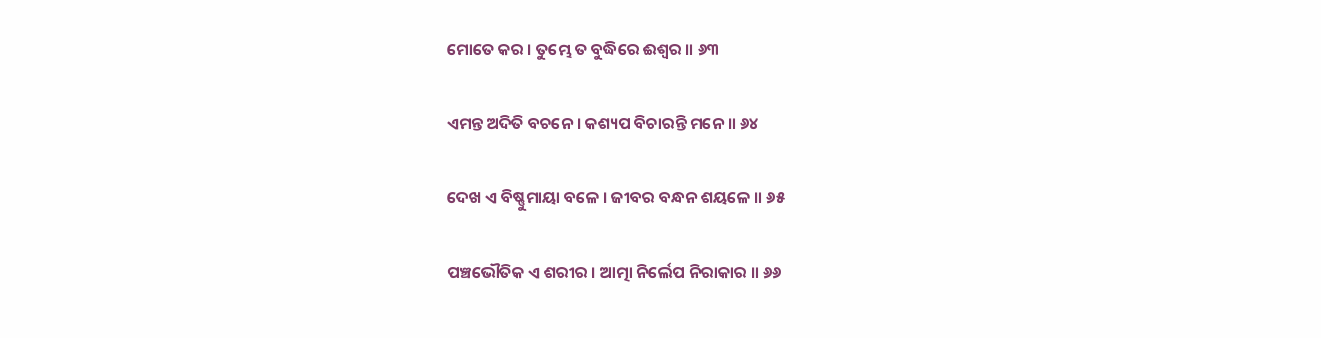ମୋତେ କର । ତୁମ୍ଭେ ତ ବୁଦ୍ଧିରେ ଈଶ୍ୱର ॥ ୬୩

ଏମନ୍ତ ଅଦିତି ବଚନେ । କଶ୍ୟପ ବିଚାରନ୍ତି ମନେ ॥ ୬୪

ଦେଖ ଏ ବିଷ୍ଣୁମାୟା ବଳେ । ଜୀବର ବନ୍ଧନ ଶୟଳେ ॥ ୬୫

ପଞ୍ଚଭୌତିକ ଏ ଶରୀର । ଆତ୍ମା ନିର୍ଲେପ ନିରାକାର ॥ ୬୬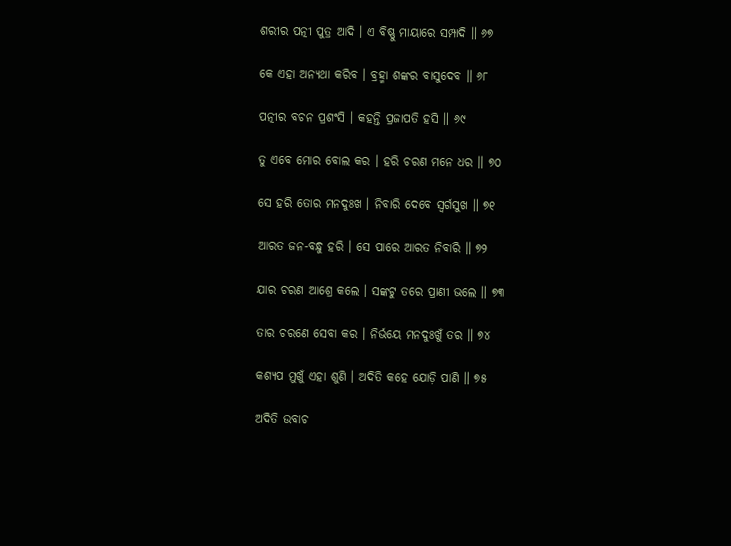ଶରୀର ପତ୍ନୀ ପୁତ୍ର ଆଦି । ଏ ବିଷ୍ଣୁ ମାୟାରେ ସମ୍ପାଦି ॥ ୬୭

କେ ଏହା ଅନ୍ୟଥା କରିବ । ବ୍ରହ୍ମା ଶଙ୍କର ବାସୁଦେବ ॥ ୬୮

ପତ୍ନୀର ବଚନ ପ୍ରଶଂସି । କହନ୍ତି ପ୍ରଜାପତି ହସି ॥ ୬୯

ତୁ ଏବେ ମୋର ବୋଲ କର । ହରି ଚରଣ ମନେ ଧର ॥ ୭୦

ସେ ହରି ତୋର ମନଦୁଃଖ । ନିବାରି ଦେବେ ସ୍ୱର୍ଗସୁଖ ॥ ୭୧

ଆରତ ଜନ-ବନ୍ଧୁ ହରି । ସେ ପାରେ ଆରତ ନିବାରି ॥ ୭୨

ଯାର ଚରଣ ଆଶ୍ରେ କଲେ । ସଙ୍କଟୁ ତରେ ପ୍ରାଣୀ ଭଲେ ॥ ୭୩

ତାର ଚରଣେ ସେବା କର । ନିର୍ଭୟେ ମନଦୁଃଖୁଁ ତର ॥ ୭୪

କଶ୍ୟପ ମୁଖୁଁ ଏହା ଶୁଣି । ଅଦିତି କହେ ଯୋଡ଼ି ପାଣି ॥ ୭୫

ଅଦିତି ଉବାଚ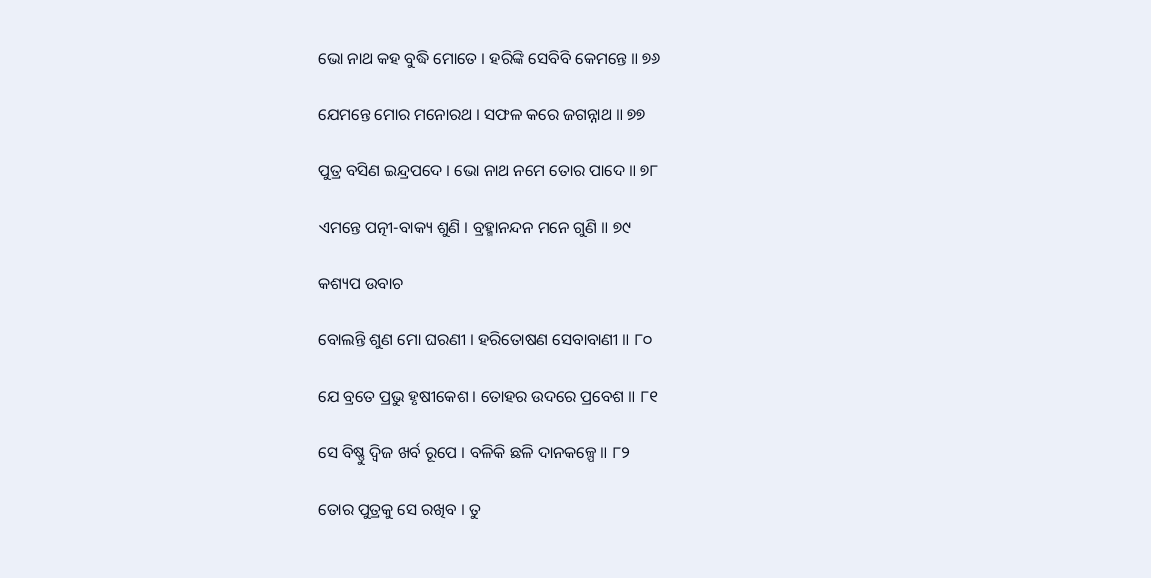ଭୋ ନାଥ କହ ବୁଦ୍ଧି ମୋତେ । ହରିଙ୍କି ସେବିବି କେମନ୍ତେ ॥ ୭୬

ଯେମନ୍ତେ ମୋର ମନୋରଥ । ସଫଳ କରେ ଜଗନ୍ନାଥ ॥ ୭୭

ପୁତ୍ର ବସିଣ ଇନ୍ଦ୍ରପଦେ । ଭୋ ନାଥ ନମେ ତୋର ପାଦେ ॥ ୭୮

ଏମନ୍ତେ ପତ୍ନୀ-ବାକ୍ୟ ଶୁଣି । ବ୍ରହ୍ମାନନ୍ଦନ ମନେ ଗୁଣି ॥ ୭୯

କଶ୍ୟପ ଉବାଚ

ବୋଲନ୍ତି ଶୁଣ ମୋ ଘରଣୀ । ହରିତୋଷଣ ସେବାବାଣୀ ॥ ୮୦

ଯେ ବ୍ରତେ ପ୍ରଭୁ ହୃଷୀକେଶ । ତୋହର ଉଦରେ ପ୍ରବେଶ ॥ ୮୧

ସେ ବିଷ୍ଣୁ ଦ୍ୱିଜ ଖର୍ବ ରୂପେ । ବଳିକି ଛଳି ଦାନକଳ୍ପେ ॥ ୮୨

ତୋର ପୁତ୍ରକୁ ସେ ରଖିବ । ତୁ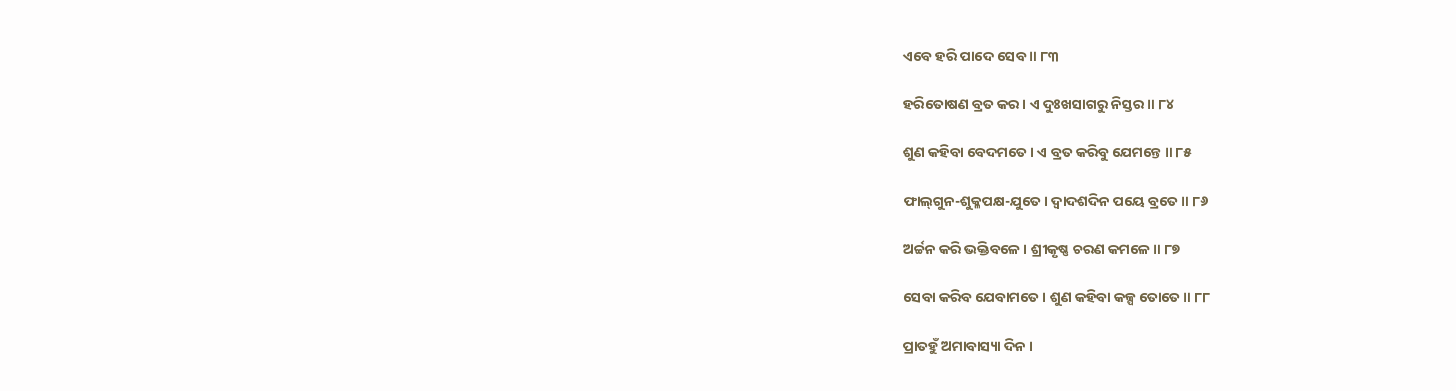ଏବେ ହରି ପାଦେ ସେବ ॥ ୮୩

ହରିତୋଷଣ ବ୍ରତ କର । ଏ ଦୁଃଖସାଗରୁ ନିସ୍ତର ॥ ୮୪

ଶୁଣ କହିବା ବେଦମତେ । ଏ ବ୍ରତ କରିବୁ ଯେମନ୍ତେ ॥ ୮୫

ଫାଲ୍‌ଗୁନ-ଶୁକ୍ଳପକ୍ଷ-ଯୁତେ । ଦ୍ୱାଦଶଦିନ ପୟେ ବ୍ରତେ ॥ ୮୬

ଅର୍ଚ୍ଚନ କରି ଭକ୍ତିବଳେ । ଶ୍ରୀକୃଷ୍ଣ ଚରଣ କମଳେ ॥ ୮୭

ସେବା କରିବ ଯେବାମତେ । ଶୁଣ କହିବା କଳ୍ପ ତୋତେ ॥ ୮୮

ପ୍ରାତହୁଁ ଅମାବାସ୍ୟା ଦିନ ।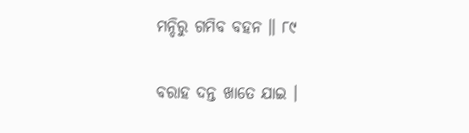ମନ୍ଦିରୁ ଗମିବ ବହନ ॥ ୮୯

ବରାହ ଦନ୍ତ ଖାତେ ଯାଇ ।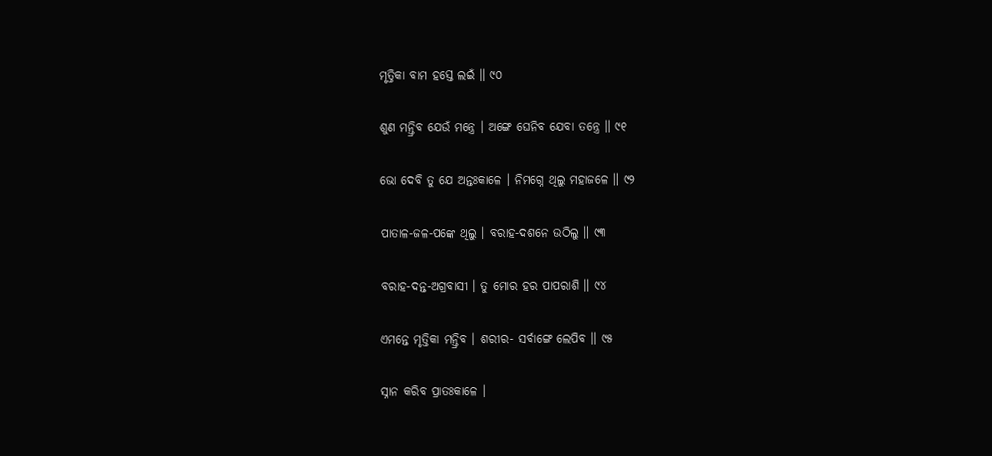ମୃତ୍ତିକା ବାମ ହସ୍ତେ ଲଇଁ ॥ ୯୦

ଶୁଣ ମନ୍ତ୍ରିବ ଯେଉଁ ମନ୍ତ୍ରେ । ଅଙ୍ଗେ ଘେନିବ ଯେବା ତନ୍ତ୍ରେ ॥ ୯୧

ଭୋ ଦେବି ତୁ ଯେ ଅନ୍ତଃକାଳେ । ନିମଗ୍ନେ ଥିଲୁ ମହାଜଳେ ॥ ୯୨

ପାତାଳ-ଜଳ-ପଙ୍କେ ଥିଲୁ । ବରାହ-ଦଶନେ ଉଠିଲୁ ॥ ୯୩

ବରାହ-ଦନ୍ତ-ଅଗ୍ରବାସୀ । ତୁ ମୋର ହର ପାପରାଶି ॥ ୯୪

ଏମନ୍ତେ ମୃତ୍ତିକା ମନ୍ତ୍ରିବ । ଶରୀର- ସର୍ବାଙ୍ଗେ ଲେପିବ ॥ ୯୫

ସ୍ନାନ କରିବ ପ୍ରାତଃକାଳେ ।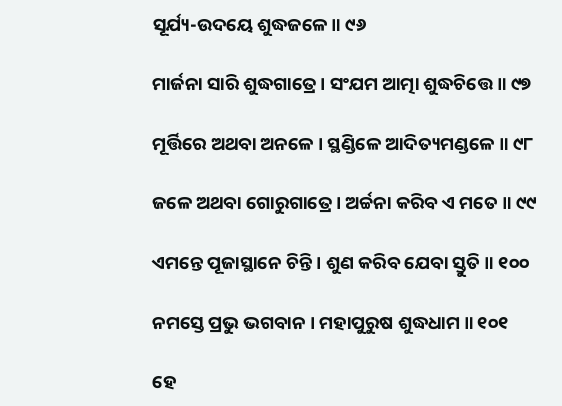ସୂର୍ଯ୍ୟ-ଉଦୟେ ଶୁଦ୍ଧଜଳେ ॥ ୯୬

ମାର୍ଜନା ସାରି ଶୁଦ୍ଧଗାତ୍ରେ । ସଂଯମ ଆତ୍ମା ଶୁଦ୍ଧଚିତ୍ତେ ॥ ୯୭

ମୂର୍ତ୍ତିରେ ଅଥବା ଅନଳେ । ସ୍ଥଣ୍ଡିଳେ ଆଦିତ୍ୟମଣ୍ଡଳେ ॥ ୯୮

ଜଳେ ଅଥବା ଗୋରୁଗାତ୍ରେ । ଅର୍ଚ୍ଚନା କରିବ ଏ ମତେ ॥ ୯୯

ଏମନ୍ତେ ପୂଜାସ୍ଥାନେ ଚିନ୍ତି । ଶୁଣ କରିବ ଯେବା ସ୍ତୁତି ॥ ୧୦୦

ନମସ୍ତେ ପ୍ରଭୁ ଭଗବାନ । ମହାପୁରୁଷ ଶୁଦ୍ଧଧାମ ॥ ୧୦୧

ହେ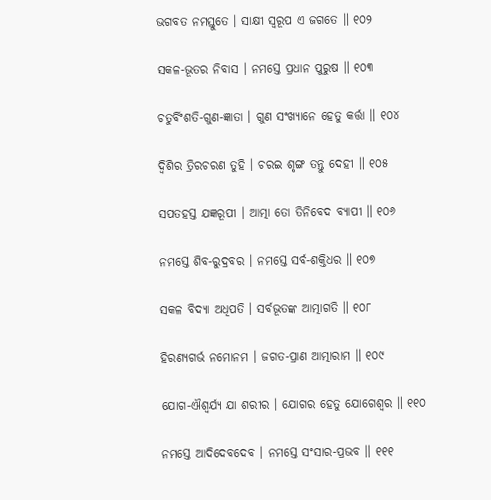ଭଗବତ ନମସ୍ତୁତେ । ସାକ୍ଷୀ ସ୍ୱରୂପ ଏ ଜଗତେ ॥ ୧୦୨

ସକଳ-ଭୂତର ନିବାସ । ନମସ୍ତେ ପ୍ରଧାନ ପୁରୁଷ ॥ ୧୦୩

ଚତୁର୍ବିଂଶତି-ଗୁଣ-ଜ୍ଞାତା । ଗୁଣ ସଂଖ୍ୟାନେ ହେତୁ କର୍ତ୍ତା ॥ ୧୦୪

ଦ୍ୱିଶିର ତ୍ରିରଚରଣ ତୁହି । ଚରଇ ଶୃଙ୍ଗ ତନ୍ତୁ ଦେହୀ ॥ ୧୦୫

ସପତହସ୍ତ ଯଜ୍ଞରୂପୀ । ଆତ୍ମା ତୋ ତିନିବେଦ ବ୍ୟାପୀ ॥ ୧୦୬

ନମସ୍ତେ ଶିବ-ରୁଦ୍ରବର । ନମସ୍ତେ ସର୍ବ-ଶକ୍ତିଧର ॥ ୧୦୭

ସକଳ ବିଦ୍ୟା ଅଧିପତି । ସର୍ବଭୂତଙ୍କ ଆତ୍ମାଗତି ॥ ୧୦୮

ହିରଣ୍ୟଗର୍ଭ ନମୋନମ । ଜଗତ-ପ୍ରାଣ ଆତ୍ମାରାମ ॥ ୧୦୯

ଯୋଗ-ଐଶ୍ୱର୍ଯ୍ୟ ଯା ଶରୀର । ଯୋଗର ହେତୁ ଯୋଗେଶ୍ୱର ॥ ୧୧୦

ନମସ୍ତେ ଆଦିଦେବଦେବ । ନମସ୍ତେ ସଂସାର-ପ୍ରଭବ ॥ ୧୧୧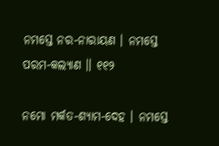ନମସ୍ତେ ନର-ନାରାୟଣ । ନମସ୍ତେ ପରମ-କଲ୍ୟାଣ ॥ ୧୧୨

ନମୋ ମର୍କତ-ଶ୍ୟାମ-ଦେହ । ନମସ୍ତେ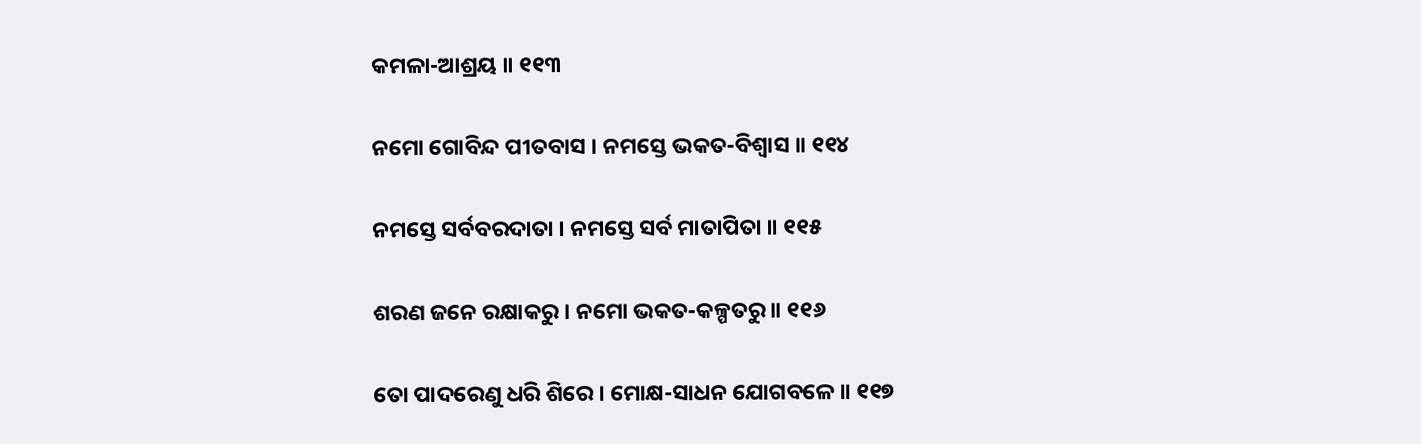କମଳା-ଆଶ୍ରୟ ॥ ୧୧୩

ନମୋ ଗୋବିନ୍ଦ ପୀତବାସ । ନମସ୍ତେ ଭକତ-ବିଶ୍ୱାସ ॥ ୧୧୪

ନମସ୍ତେ ସର୍ବବରଦାତା । ନମସ୍ତେ ସର୍ବ ମାତାପିତା ॥ ୧୧୫

ଶରଣ ଜନେ ରକ୍ଷାକରୁ । ନମୋ ଭକତ-କଳ୍ପତରୁ ॥ ୧୧୬

ତୋ ପାଦରେଣୁ ଧରି ଶିରେ । ମୋକ୍ଷ-ସାଧନ ଯୋଗବଳେ ॥ ୧୧୭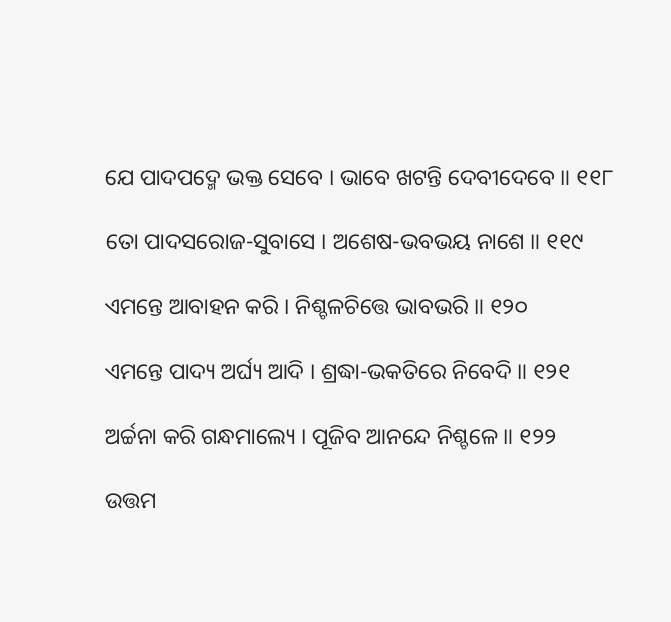ଯେ ପାଦପଦ୍ମେ ଭକ୍ତ ସେବେ । ଭାବେ ଖଟନ୍ତି ଦେବୀଦେବେ ॥ ୧୧୮

ତୋ ପାଦସରୋଜ-ସୁବାସେ । ଅଶେଷ-ଭବଭୟ ନାଶେ ॥ ୧୧୯

ଏମନ୍ତେ ଆବାହନ କରି । ନିଶ୍ଚଳଚିତ୍ତେ ଭାବଭରି ॥ ୧୨୦

ଏମନ୍ତେ ପାଦ୍ୟ ଅର୍ଘ୍ୟ ଆଦି । ଶ୍ରଦ୍ଧା-ଭକତିରେ ନିବେଦି ॥ ୧୨୧

ଅର୍ଚ୍ଚନା କରି ଗନ୍ଧମାଲ୍ୟେ । ପୂଜିବ ଆନନ୍ଦେ ନିଶ୍ଚଳେ ॥ ୧୨୨

ଉତ୍ତମ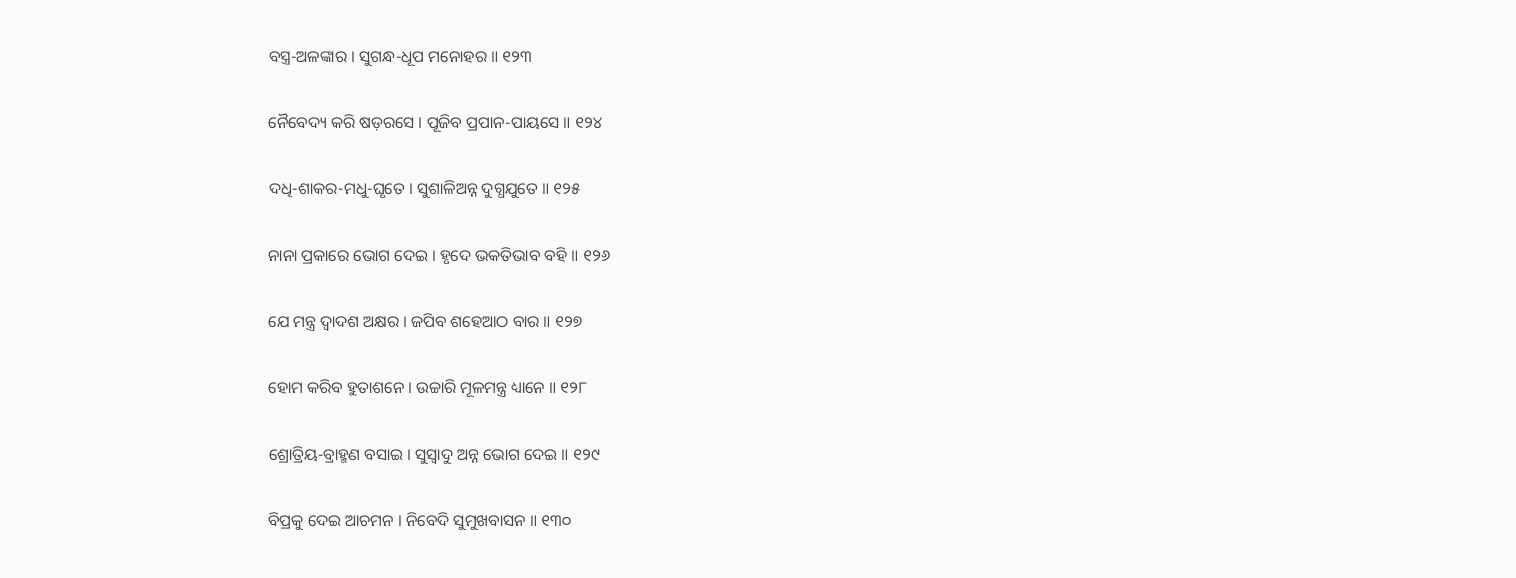ବସ୍ତ୍ର-ଅଳଙ୍କାର । ସୁଗନ୍ଧ-ଧୂପ ମନୋହର ॥ ୧୨୩

ନୈବେଦ୍ୟ କରି ଷଡ଼ରସେ । ପୂଜିବ ପ୍ରପାନ-ପାୟସେ ॥ ୧୨୪

ଦଧି-ଶାକର-ମଧୁ-ଘୃତେ । ସୁଶାଳିଅନ୍ନ ଦୁଗ୍ଧଯୁତେ ॥ ୧୨୫

ନାନା ପ୍ରକାରେ ଭୋଗ ଦେଇ । ହୃଦେ ଭକତିଭାବ ବହି ॥ ୧୨୬

ଯେ ମନ୍ତ୍ର ଦ୍ୱାଦଶ ଅକ୍ଷର । ଜପିବ ଶହେଆଠ ବାର ॥ ୧୨୭

ହୋମ କରିବ ହୁତାଶନେ । ଉଚ୍ଚାରି ମୂଳମନ୍ତ୍ର ଧ୍ୟାନେ ॥ ୧୨୮

ଶ୍ରୋତ୍ରିୟ-ବ୍ରାହ୍ମଣ ବସାଇ । ସୁସ୍ୱାଦୁ ଅନ୍ନ ଭୋଗ ଦେଇ ॥ ୧୨୯

ବିପ୍ରକୁ ଦେଇ ଆଚମନ । ନିବେଦି ସୁମୁଖବାସନ ॥ ୧୩୦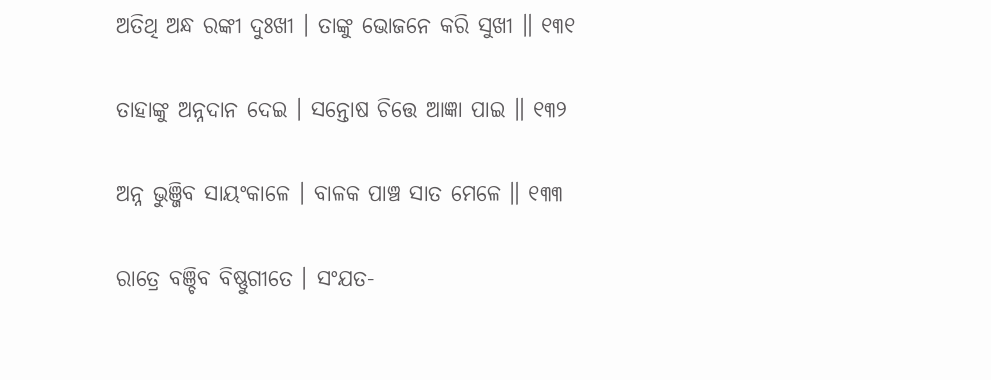ଅତିଥି ଅନ୍ଧ ରଙ୍କୀ ଦୁଃଖୀ । ତାଙ୍କୁ ଭୋଜନେ କରି ସୁଖୀ ॥ ୧୩୧

ତାହାଙ୍କୁ ଅନ୍ନଦାନ ଦେଇ । ସନ୍ତୋଷ ଚିତ୍ତେ ଆଜ୍ଞା ପାଇ ॥ ୧୩୨

ଅନ୍ନ ଭୁଞ୍ଜିବ ସାୟଂକାଳେ । ବାଳକ ପାଞ୍ଚ ସାତ ମେଳେ ॥ ୧୩୩

ରାତ୍ରେ ବଞ୍ଚିବ ବିଷ୍ଣୁଗୀତେ । ସଂଯତ-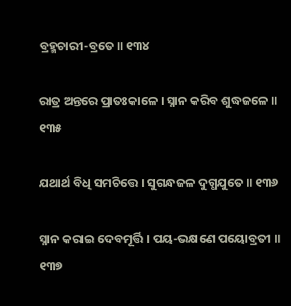ବ୍ରହ୍ମଚାରୀ-ବ୍ରତେ ॥ ୧୩୪

ରାତ୍ର ଅନ୍ତରେ ପ୍ରାତଃକାଳେ । ସ୍ନାନ କରିବ ଶୁଦ୍ଧଜଳେ ॥ ୧୩୫

ଯଥାର୍ଥ ବିଧି ସମଚିତ୍ତେ । ସୁଗନ୍ଧଜଳ ଦୁଗ୍ଧଯୁତେ ॥ ୧୩୬

ସ୍ନାନ କରାଇ ଦେବମୂର୍ତ୍ତି । ପୟ-ଭକ୍ଷଣେ ପୟୋବ୍ରତୀ ॥ ୧୩୭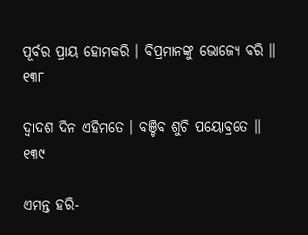ପୂର୍ବର ପ୍ରାୟ ହୋମକରି । ବିପ୍ରମାନଙ୍କୁ ଭୋଜ୍ୟେ ବରି ॥ ୧୩୮

ଦ୍ୱାଦଶ ଦିନ ଏହିମତେ । ବଞ୍ଚିବ ଶୁଚି ପୟୋବ୍ରତେ ॥ ୧୩୯

ଏମନ୍ତ ହରି-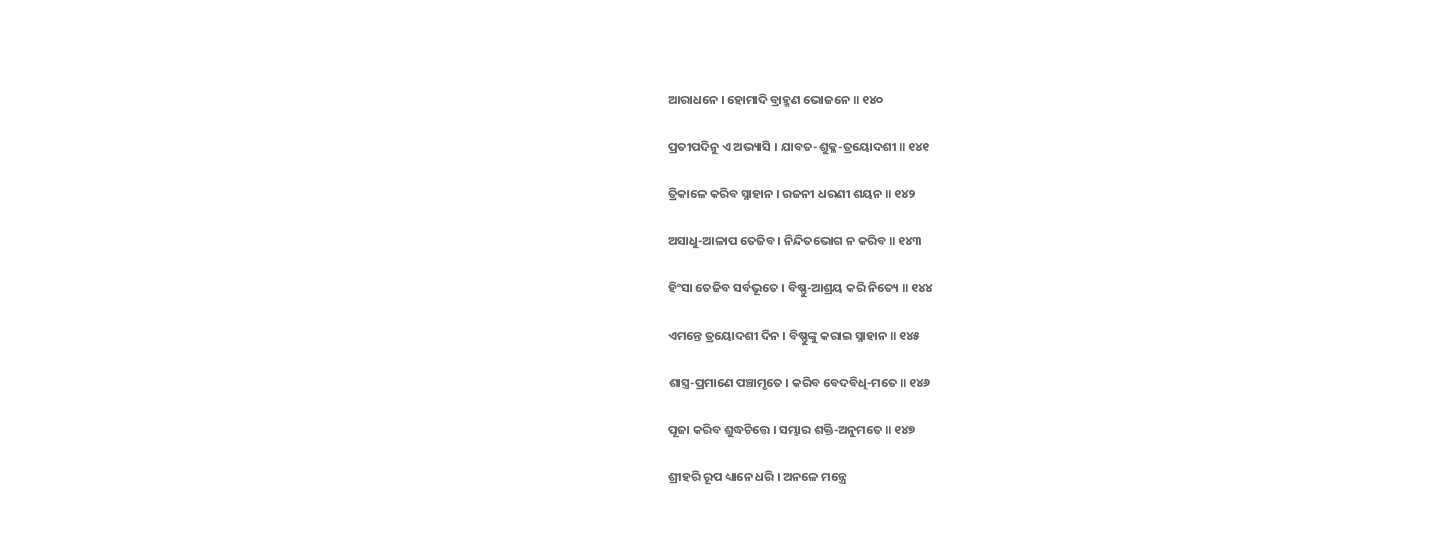ଆରାଧନେ । ହୋମାଦି ବ୍ରାହ୍ମଣ ଭୋଜନେ ॥ ୧୪୦

ପ୍ରତୀପଦିନୁ ଏ ଅଭ୍ୟାସି । ଯାବତ-ଶୁକ୍ଳ-ତ୍ରୟୋଦଶୀ ॥ ୧୪୧

ତ୍ରିକାଳେ କରିବ ସ୍ନାହାନ । ରଜନୀ ଧରଣୀ ଶୟନ ॥ ୧୪୨

ଅସାଧୁ-ଆଳାପ ତେଜିବ । ନିନ୍ଦିତଭୋଗ ନ କରିବ ॥ ୧୪୩

ହିଂସା ତେଜିବ ସର୍ବଭୂତେ । ବିଷ୍ଣୁ-ଆଶ୍ରୟ କରି ନିତ୍ୟେ ॥ ୧୪୪

ଏମନ୍ତେ ତ୍ରୟୋଦଶୀ ଦିନ । ବିଷ୍ଣୁଙ୍କୁ କରାଇ ସ୍ନାହାନ ॥ ୧୪୫

ଶାସ୍ତ୍ର-ପ୍ରମାଣେ ପଞ୍ଚାମୃତେ । କରିବ ବେଦବିଧି-ମତେ ॥ ୧୪୬

ପୂଜା କରିବ ଶୁଦ୍ଧଚିତ୍ତେ । ସମ୍ଭାର ଶକ୍ତି-ଅନୁମତେ ॥ ୧୪୭

ଶ୍ରୀହରି ରୂପ ଧ୍ୟାନେ ଧରି । ଅନଳେ ମନ୍ତ୍ରେ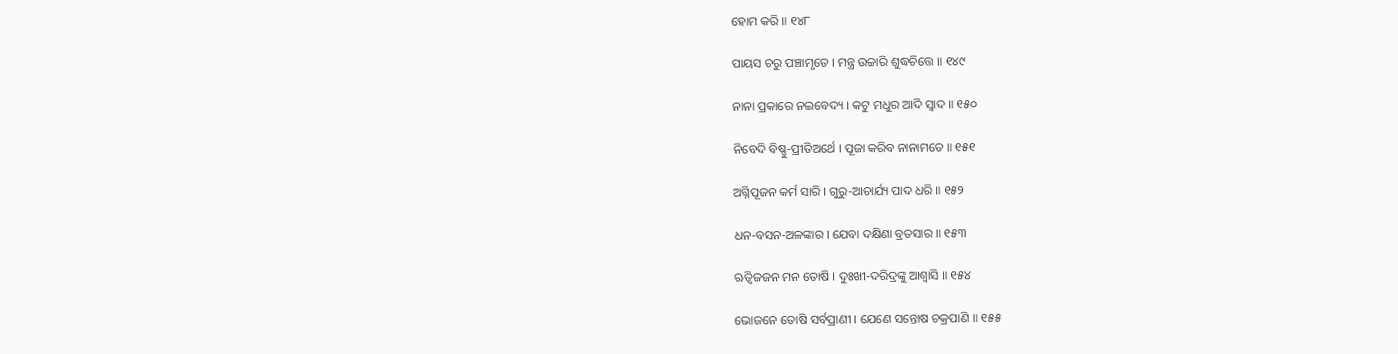ହୋମ କରି ॥ ୧୪୮

ପାୟସ ଚରୁ ପଞ୍ଚାମୃତେ । ମନ୍ତ୍ର ଉଚ୍ଚାରି ଶୁଦ୍ଧଚିତ୍ତେ ॥ ୧୪୯

ନାନା ପ୍ରକାରେ ନଇବେଦ୍ୟ । କଟୁ ମଧୁର ଆଦି ସ୍ୱାଦ ॥ ୧୫୦

ନିବେଦି ବିଷ୍ଣୁ-ପ୍ରୀତିଅର୍ଥେ । ପୂଜା କରିବ ନାନାମତେ ॥ ୧୫୧

ଅଗ୍ନିପୂଜନ କର୍ମ ସାରି । ଗୁରୁ-ଆଚାର୍ଯ୍ୟ ପାଦ ଧରି ॥ ୧୫୨

ଧନ-ବସନ-ଅଳଙ୍କାର । ଯେବା ଦକ୍ଷିଣା ବ୍ରତସାର ॥ ୧୫୩

ଋତ୍ୱିଜଜନ ମନ ତୋଷି । ଦୁଃଖୀ-ଦରିଦ୍ରଙ୍କୁ ଆଶ୍ୱାସି ॥ ୧୫୪

ଭୋଜନେ ତୋଷି ସର୍ବପ୍ରାଣୀ । ଯେଣେ ସନ୍ତୋଷ ଚକ୍ରପାଣି ॥ ୧୫୫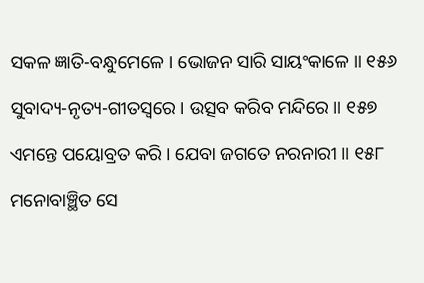ସକଳ ଜ୍ଞାତି-ବନ୍ଧୁମେଳେ । ଭୋଜନ ସାରି ସାୟଂକାଳେ ॥ ୧୫୬

ସୁବାଦ୍ୟ-ନୃତ୍ୟ-ଗୀତସ୍ୱରେ । ଉତ୍ସବ କରିବ ମନ୍ଦିରେ ॥ ୧୫୭

ଏମନ୍ତେ ପୟୋବ୍ରତ କରି । ଯେବା ଜଗତେ ନରନାରୀ ॥ ୧୫୮

ମନୋବାଞ୍ଛିତ ସେ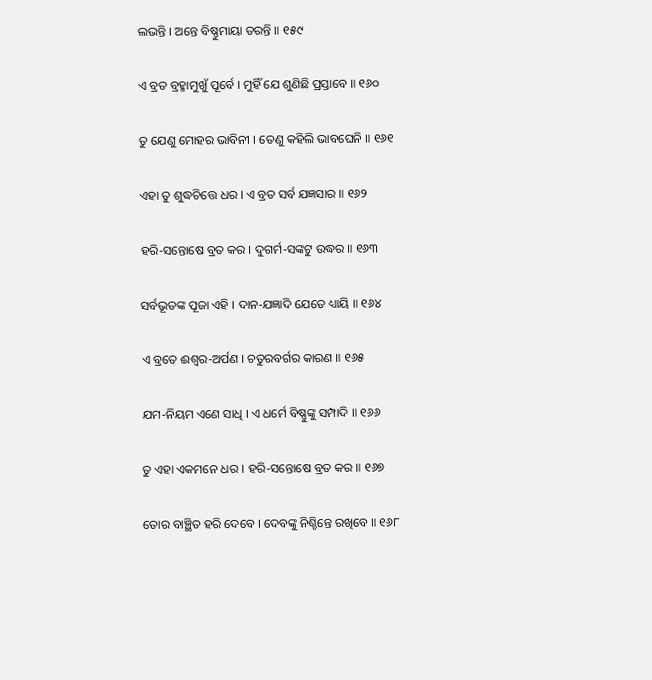ଲଭନ୍ତି । ଅନ୍ତେ ବିଷ୍ଣୁମାୟା ତରନ୍ତି ॥ ୧୫୯

ଏ ବ୍ରତ ବ୍ରହ୍ମାମୁଖୁଁ ପୂର୍ବେ । ମୁହିଁ ଯେ ଶୁଣିଛି ପ୍ରସ୍ତାବେ ॥ ୧୬୦

ତୁ ଯେଣୁ ମୋହର ଭାବିନୀ । ତେଣୁ କହିଲି ଭାବଘେନି ॥ ୧୬୧

ଏହା ତୁ ଶୁଦ୍ଧଚିତ୍ତେ ଧର । ଏ ବ୍ରତ ସର୍ବ ଯଜ୍ଞସାର ॥ ୧୬୨

ହରି-ସନ୍ତୋଷେ ବ୍ରତ କର । ଦୁଗର୍ମ-ସଙ୍କଟୁ ଉଦ୍ଧର ॥ ୧୬୩

ସର୍ବଭୂତଙ୍କ ପୂଜା ଏହି । ଦାନ-ଯଜ୍ଞାଦି ଯେତେ ଧ୍ୟାୟି ॥ ୧୬୪

ଏ ବ୍ରତେ ଈଶ୍ୱର-ଅର୍ପଣ । ଚତୁରବର୍ଗର କାରଣ ॥ ୧୬୫

ଯମ-ନିୟମ ଏଣେ ସାଧି । ଏ ଧର୍ମେ ବିଷ୍ଣୁଙ୍କୁ ସମ୍ପାଦି ॥ ୧୬୬

ତୁ ଏହା ଏକମନେ ଧର । ହରି-ସନ୍ତୋଷେ ବ୍ରତ କର ॥ ୧୬୭

ତୋର ବାଞ୍ଛିତ ହରି ଦେବେ । ଦେବଙ୍କୁ ନିଶ୍ଚିନ୍ତେ ରଖିବେ ॥ ୧୬୮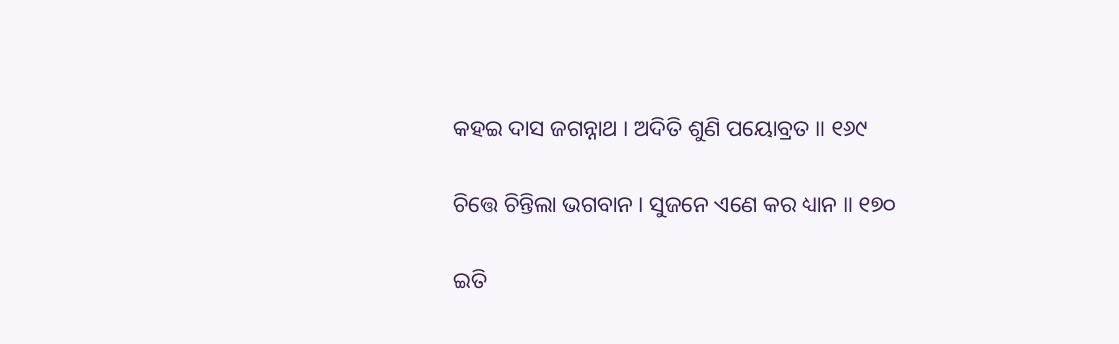କହଇ ଦାସ ଜଗନ୍ନାଥ । ଅଦିତି ଶୁଣି ପୟୋବ୍ରତ ॥ ୧୬୯

ଚିତ୍ତେ ଚିନ୍ତିଲା ଭଗବାନ । ସୁଜନେ ଏଣେ କର ଧ୍ୟାନ ॥ ୧୭୦

ଇତି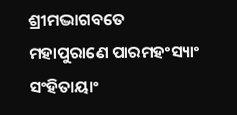ଶ୍ରୀମଦ୍ଭାଗବତେ ମହାପୁରାଣେ ପାରମହଂସ୍ୟାଂ ସଂହିତାୟାଂ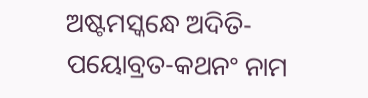ଅଷ୍ଟମସ୍କନ୍ଧେ ଅଦିତି-ପୟୋବ୍ରତ-କଥନଂ ନାମ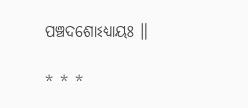ପଞ୍ଚଦଶୋଽଧ୍ୟାୟଃ ॥

* * *